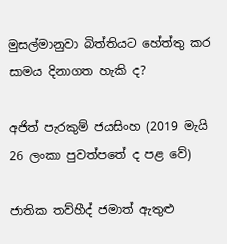මුසල්මානුවා බිත්තියට හේත්තු කර සාමය දිනාගත හැකි ද?

අජිත් පැරකුම් ජයසිංහ (2019 මැයි 26 ලංකා පුවත්පතේ ද පළ වේ)

ජාතික තව්හීද් ජමාත් ඇතුළු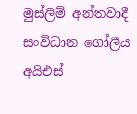මුස්ලිම් අන්තවාදී සංවිධාන ගෝලීය අයිඑස්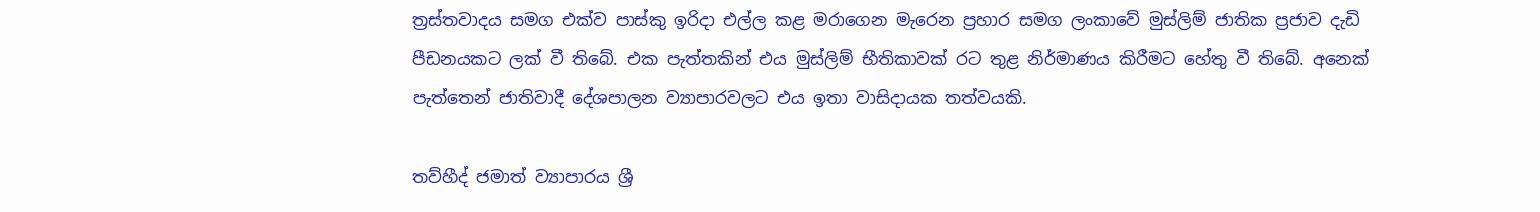ත්‍රස්තවාදය සමග එක්ව පාස්කු ඉරිදා එල්ල කළ මරාගෙන මැරෙන ප්‍රහාර සමග ලංකාවේ මුස්ලිම් ජාතික ප්‍රජාව දැඩි පීඩනයකට ලක් වී තිබේ. එක පැත්තකින් එය මුස්ලිම් භීතිකාවක් රට තුළ නිර්මාණය කිරීමට හේතු වී තිබේ. අනෙක් පැත්තෙන් ජාතිවාදී දේශපාලන ව්‍යාපාරවලට එය ඉතා වාසිදායක තත්වයකි.

තව්හීද් ජමාත් ව්‍යාපාරය ශ්‍රී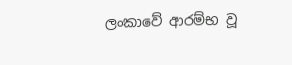ලංකාවේ ආරම්භ වූ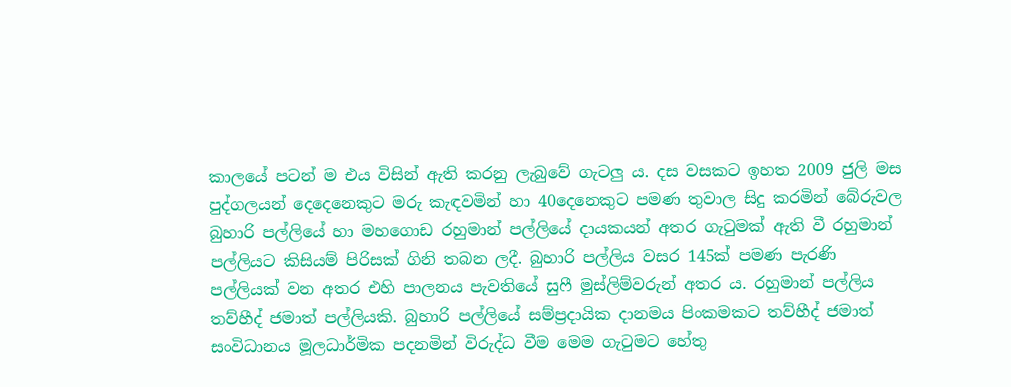කාලයේ පටන් ම එය විසින් ඇති කරනු ලැබුවේ ගැටලු ය. දස වසකට ඉහත 2009 ජුලි මස පුද්ගලයන් දෙදෙනෙකුට මරු කැඳවමින් හා 40දෙනෙකුට පමණ තුවාල සිදු කරමින් බේරුවල බුහාරි පල්ලියේ හා මහගොඩ රහුමාන් පල්ලියේ දායකයන් අතර ගැටුමක් ඇති වී රහුමාන් පල්ලියට කිසියම් පිරිසක් ගිනි තබන ලදී. බුහාරි පල්ලිය වසර 145ක් පමණ පැරණි පල්ලියක් වන අතර එහි පාලනය පැවතියේ සුෆී මුස්ලිම්වරුන් අතර ය. රහුමාන් පල්ලිය තව්හීද් ජමාත් පල්ලියකි. බුහාරි පල්ලියේ සම්ප්‍රදායික දානමය පිංකමකට තව්හීද් ජමාත් සංවිධානය මූලධාර්මික පදනමින් විරුද්ධ වීම මෙම ගැටුමට හේතු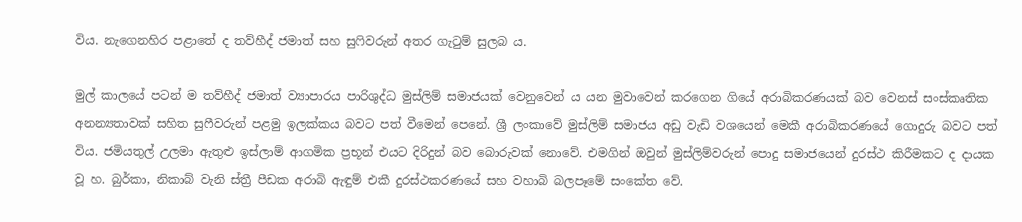විය. නැගෙනහිර පළාතේ ද තව්හීද් ජමාත් සහ සුෆිවරුන් අතර ගැටුම් සුලබ ය.

මුල් කාලයේ පටන් ම තව්හීද් ජමාත් ව්‍යාපාරය පාරිශුද්ධ මුස්ලිම් සමාජයක් වෙනුවෙන් ය යන මුවාවෙන් කරගෙන ගියේ අරාබිකරණයක් බව වෙනස් සංස්කෘතික අනන්‍යතාවක් සහිත සුෆීවරුන් පළමු ඉලක්කය බවට පත් වීමෙන් පෙනේ. ශ්‍රී ලංකාවේ මුස්ලිම් සමාජය අඩු වැඩි වශයෙන් මෙකී අරාබිකරණයේ ගොදුරු බවට පත් විය. ජමියතුල් උලමා ඇතුළු ඉස්ලාම් ආගමික ප්‍ර‍භූන් එයට දිරිදුන් බව බොරුවක් නොවේ. එමගින් ඔවුන් මුස්ලිම්වරුන් පොදු සමාජයෙන් දුරස්ථ කිරීමකට ද දායක වූ හ. බුර්කා, නිකාබ් වැනි ස්ත්‍රී පීඩක අරාබි ඇඳුම් එකී දුරස්ථකරණයේ සහ වහාබි බලපෑමේ සංකේත වේ.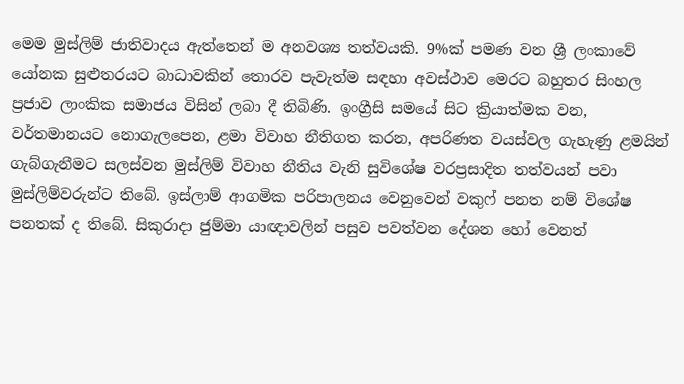මෙම මුස්ලිම් ජාතිවාදය ඇත්තෙන් ම අනවශ්‍ය තත්වයකි. 9%ක් පමණ වන ශ්‍රී ලංකාවේ යෝනක සුළුතරයට බාධාවකින් තොරව පැවැත්ම සඳහා අවස්ථාව මෙරට බහුතර සිංහල ප්‍ර‍ජාව ලාංකික සමාජය විසින් ලබා දී තිබිණි. ඉංග්‍රීසි සමයේ සිට ක්‍රියාත්මක වන, වර්තමානයට නොගැලපෙන, ළමා විවාහ නීතිගත කරන, අපරිණත වයස්වල ගැහැණු ළමයින් ගැබ්ගැනීමට සලස්වන මුස්ලිම් විවාහ නීතිය වැනි සුවිශේෂ වරප්‍ර‍සාදිත තත්වයන් පවා මුස්ලිම්වරුන්ට තිබේ. ඉස්ලාම් ආගමික පරිපාලනය වෙනුවෙන් වකුෆ් පනත නම් විශේෂ පනතක් ද තිබේ. සිකුරාදා ජුම්මා යාඥාවලින් පසුව පවත්වන දේශන හෝ වෙනත්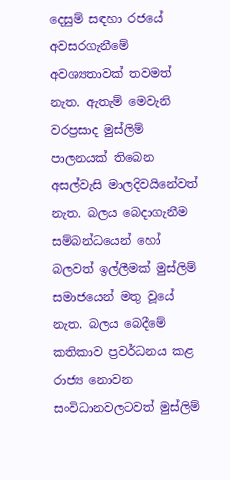දෙසුම් සඳහා රජයේ අවසරගැනීමේ අවශ්‍යතාවක් තවමත් නැත. ඇතැම් මෙවැනි වරප්‍ර‍සාද මුස්ලිම් පාලනයක් තිබෙන අසල්වැසි මාලදිවයිනේවත් නැත. බලය බෙදාගැනීම සම්බන්ධයෙන් හෝ බලවත් ඉල්ලීමක් මුස්ලිම් සමාජයෙන් මතු වූයේ නැත. බලය බෙදීමේ කතිකාව ප්‍ර‍වර්ධනය කළ රාජ්‍ය නොවන සංවිධානවලටවත් මුස්ලිම්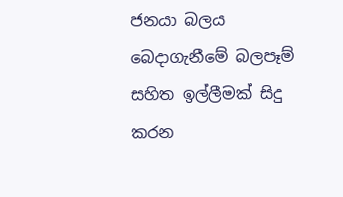ජනයා බලය බෙදාගැනීමේ බලපෑම් සහිත ඉල්ලීමක් සිදු කරන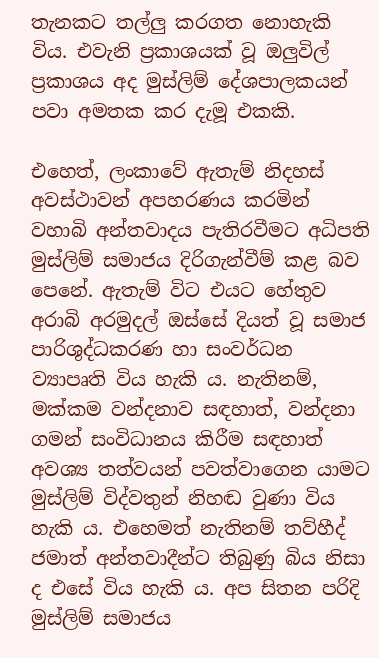තැනකට තල්ලු කරගත නොහැකි විය. එවැනි ප්‍ර‍කාශයක් වූ ඔලුවිල් ප්‍ර‍කාශය අද මුස්ලිම් දේශපාලකයන් පවා අමතක කර දැමූ එකකි.

එහෙත්, ලංකාවේ ඇතැම් නිදහස් අවස්ථාවන් අපහරණය කරමින් වහාබි අන්තවාදය පැතිරවීමට අධිපති මුස්ලිම් සමාජය දිරිගැන්වීම් කළ බව පෙනේ. ඇතැම් විට එයට හේතුව අරාබි අරමුදල් ඔස්සේ දියත් වූ සමාජ පාරිශුද්ධකරණ හා සංවර්ධන ව්‍යාපෘති විය හැකි ය. නැතිනම්, මක්කම වන්දනාව සඳහාත්, වන්දනා ගමන් සංවිධානය කිරීම සඳහාත් අවශ්‍ය තත්වයන් පවත්වාගෙන යාමට මුස්ලිම් විද්වතුන් නිහඬ වුණා විය හැකි ය. එහෙමත් නැතිනම් තව්හීද් ජමාත් අන්තවාදීන්ට තිබුණු බිය නිසා ද එසේ විය හැකි ය. අප සිතන පරිදි මුස්ලිම් සමාජය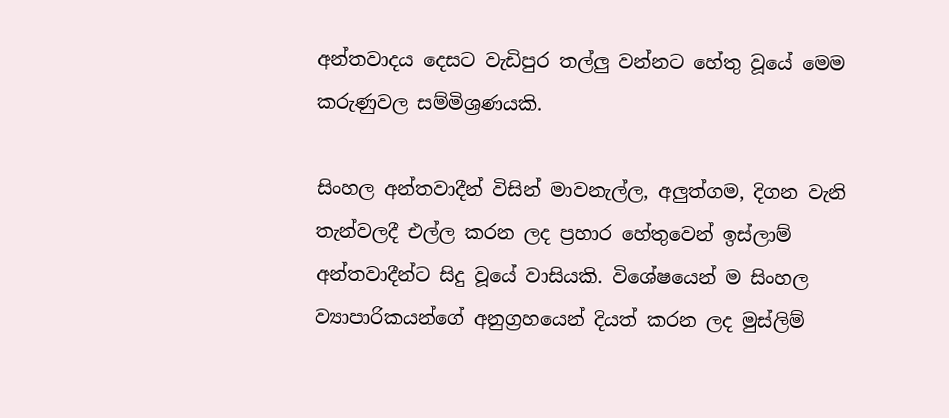අන්තවාදය දෙසට වැඩිපුර තල්ලු වන්නට හේතු වූයේ මෙම කරුණුවල සම්මිශ්‍ර‍ණයකි.

සිංහල අන්තවාදීන් විසින් මාවනැල්ල, අලුත්ගම, දිගන වැනි තැන්වලදී එල්ල කරන ලද ප්‍ර‍හාර හේතුවෙන් ඉස්ලාම් අන්තවාදීන්ට සිදු වූයේ වාසියකි. විශේෂයෙන් ම සිංහල ව්‍යාපාරිකයන්ගේ අනුග්‍ර‍හයෙන් දියත් කරන ලද මුස්ලිම්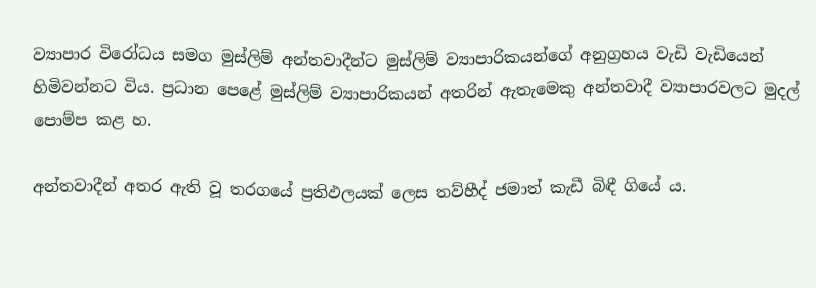ව්‍යාපාර විරෝධය සමග මුස්ලිම් අන්තවාදීන්ට මුස්ලිම් ව්‍යාපාරිකයන්ගේ අනුග්‍ර‍හය වැඩි වැඩියෙන් හිමිවන්නට විය. ප්‍ර‍ධාන පෙළේ මුස්ලිම් ව්‍යාපාරිකයන් අතරින් ඇතැමෙකු අන්තවාදී ව්‍යාපාරවලට මුදල් පොම්ප කළ හ.

අන්තවාදීන් අතර ඇති වූ තරගයේ ප්‍ර‍තිඵලයක් ලෙස තව්හීද් ජමාත් කැඩී බිඳී ගියේ ය.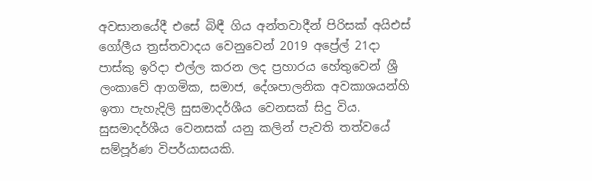අවසානයේදී එසේ බිඳී ගිය අන්තවාදීන් පිරිසක් අයිඑස් ගෝලීය ත්‍ර‍ස්තවාදය වෙනුවෙන් 2019 අප්‍රේල් 21දා පාස්කු ඉරිදා එල්ල කරන ලද ප්‍ර‍හාරය හේතුවෙන් ශ්‍රී ලංකාවේ ආගමික, සමාජ, දේශපාලනික අවකාශයන්හි ඉතා පැහැදිලි සුසමාදර්ශීය වෙනසක් සිදු විය. සුසමාදර්ශීය වෙනසක් යනු කලින් පැවති තත්වයේ සම්පූර්ණ විපර්යාසයකි.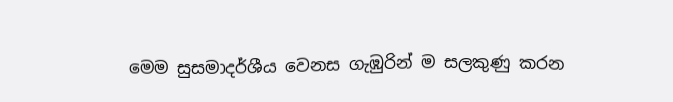මෙම සුසමාදර්ශීය වෙනස ගැඹුරින් ම සලකුණු කරන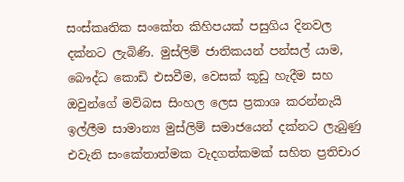සංස්කෘතික සංකේත කිහිපයක් පසුගිය දිනවල දක්නට ලැබිණි. මුස්ලිම් ජාතිකයන් පන්සල් යාම, බෞද්ධ කොඩි එසවීම, වෙසක් කූඩු හැදීම සහ ඔවුන්ගේ මව්බස සිංහල ලෙස ප්‍ර‍කාශ කරන්නැයි ඉල්ලීම සාමාන්‍ය මුස්ලිම් සමාජයෙන් දක්නට ලැබුණු එවැනි සංකේතාත්මක වැදගත්කමක් සහිත ප්‍ර‍තිචාර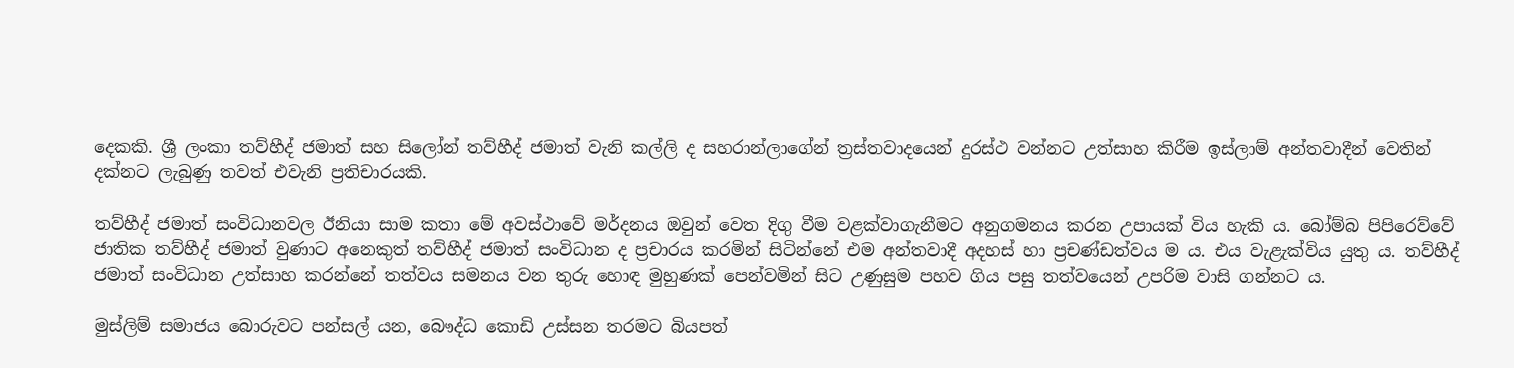දෙකකි. ශ්‍රී ලංකා තව්හීද් ජමාත් සහ සිලෝන් තව්හීද් ජමාත් වැනි කල්ලි ද සහරාන්ලාගේන් ත්‍ර‍ස්තවාදයෙන් දුරස්ථ වන්නට උත්සාහ කිරීම ඉස්ලාම් අන්තවාදීන් වෙතින් දක්නට ලැබුණු තවත් එවැනි ප්‍ර‍තිචාරයකි.

තව්හීද් ජමාත් සංවිධානවල ඊනියා සාම කතා මේ අවස්ථාවේ මර්දනය ඔවුන් වෙත දිගු වීම වළක්වාගැනීමට අනුගමනය කරන උපායක් විය හැකි ය. බෝම්බ පිපිරෙව්වේ ජාතික තව්හීද් ජමාත් වුණාට අනෙකුත් තව්හීද් ජමාත් සංවිධාන ද ප්‍ර‍චාරය කරමින් සිටින්නේ එම අන්තවාදී අදහස් හා ප්‍ර‍චණ්ඩත්වය ම ය. එය වැළැක්විය යුතු ය. තව්හීද් ජමාත් සංවිධාන උත්සාහ කරන්නේ තත්වය සමනය වන තුරු හොඳ මුහුණක් පෙන්වමින් සිට උණුසුම පහව ගිය පසු තත්වයෙන් උපරිම වාසි ගන්නට ය.

මුස්ලිම් සමාජය බොරුවට පන්සල් යන, බෞද්ධ කොඩි උස්සන තරමට බියපත්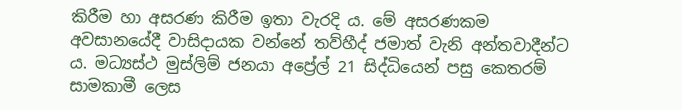කිරීම හා අසරණ කිරීම ඉතා වැරදි ය. මේ අසරණකම අවසානයේදී වාසිදායක වන්නේ තව්හීද් ජමාත් වැනි අන්තවාදීන්ට ය. මධ්‍යස්ථ මුස්ලිම් ජනයා අප්‍රේල් 21 සිද්ධියෙන් පසු කෙතරම් සාමකාමී ලෙස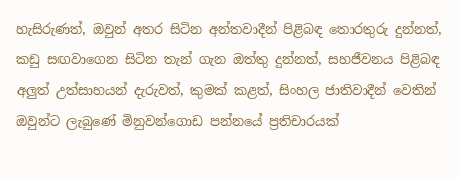හැසිරුණත්, ඔවුන් අතර සිටින අන්තවාදීන් පිළිබඳ තොරතුරු දුන්නත්, කඩු සඟවාගෙන සිටින තැන් ගැන ඔත්තු දුන්නත්, සහජීවනය පිළිබඳ අලුත් උත්සාහයන් දැරුවත්, කුමක් කළත්, සිංහල ජාතිවාදීන් වෙතින් ඔවුන්ට ලැබුණේ මිනුවන්ගොඩ පන්නයේ ප්‍ර‍තිචාරයක්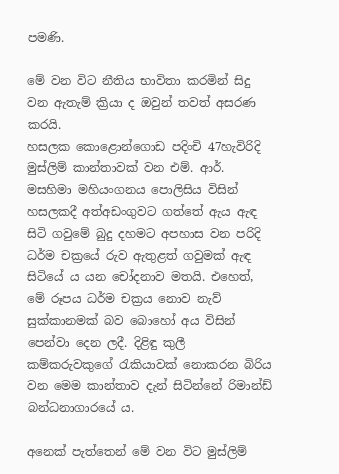පමණි.

මේ වන විට නීතිය භාවිතා කරමින් සිදු වන ඇතැම් ක්‍රියා ද ඔවුන් තවත් අසරණ කරයි.
හසලක කොළොන්ගොඩ පදිංචි 47හැවිරිදි මුස්ලිම් කාන්තාවක් වන එම්. ආර්. මසහිමා මහියංගනය පොලිසිය විසින් හසලකදී අත්අඩංගුවට ගත්තේ ඇය ඇඳ සිටි ගවුමේ බුදු දහමට අපහාස වන පරිදි ධර්ම චක්‍ර‍යේ රුව ඇතුළත් ගවුමක් ඇඳ සිටියේ ය යන චෝදනාව මතයි. එහෙත්, මේ රූපය ධර්ම චක්‍ර‍ය නොව නැව් සුක්කානමක් බව බොහෝ අය විසින් පෙන්වා දෙන ලදී. දිළිඳු කුලී කම්කරුවකුගේ රැකියාවක් නොකරන බිරිය වන මෙම කාන්තාව දැන් සිටින්නේ රිමාන්ඩ් බන්ධනාගාරයේ ය.

අනෙක් පැත්තෙන් මේ වන විට මුස්ලිම්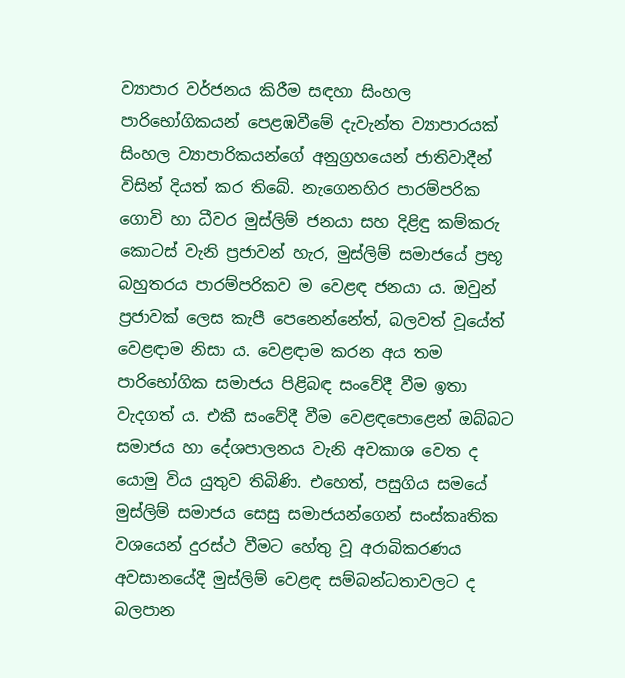ව්‍යාපාර වර්ජනය කිරීම සඳහා සිංහල පාරිභෝගිකයන් පෙළඹවීමේ දැවැන්ත ව්‍යාපාරයක් සිංහල ව්‍යාපාරිකයන්ගේ අනුග්‍ර‍හයෙන් ජාතිවාදීන් විසින් දියත් කර තිබේ. නැගෙනහිර පාරම්පරික ගොවි හා ධීවර මුස්ලිම් ජනයා සහ දිළිඳු කම්කරු කොටස් වැනි ප්‍ර‍ජාවන් හැර, මුස්ලිම් සමාජයේ ප්‍ර‍භූ බහුතරය පාරම්පරිකව ම වෙළඳ ජනයා ය. ඔවුන් ප්‍ර‍ජාවක් ලෙස කැපී පෙනෙන්නේත්, බලවත් වූයේත් වෙළඳාම නිසා ය. වෙළඳාම කරන අය තම පාරිභෝගික සමාජය පිළිබඳ සංවේදී වීම ඉතා වැදගත් ය. එකී සංවේදී වීම වෙළඳපොළෙන් ඔබ්බට සමාජය හා දේශපාලනය වැනි අවකාශ වෙත ද යොමු විය යුතුව තිබිණි. එහෙත්, පසුගිය සමයේ මුස්ලිම් සමාජය සෙසු සමාජයන්ගෙන් සංස්කෘතික වශයෙන් දුරස්ථ වීමට හේතු වූ අරාබිකරණය අවසානයේදී මුස්ලිම් වෙළඳ සම්බන්ධතාවලට ද බලපාන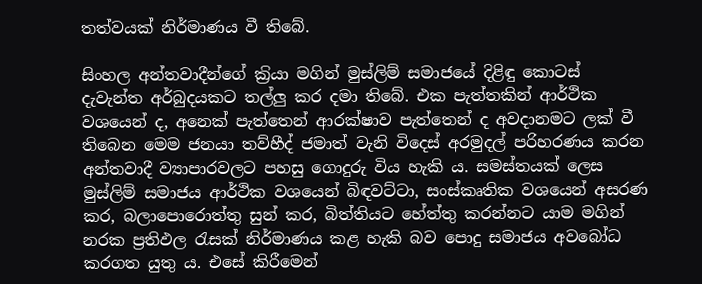තත්වයක් නිර්මාණය වී තිබේ.

සිංහල අන්තවාදීන්ගේ ක්‍ර‍ියා මගින් මුස්ලිම් සමාජයේ දිළිඳු කොටස් දැවැන්ත අර්බුදයකට තල්ලු කර දමා තිබේ. එක පැත්තකින් ආර්ථික වශයෙන් ද, අනෙක් පැත්තෙන් ආරක්ෂාව පැත්තෙන් ද අවදානමට ලක් වී තිබෙන මෙම ජනයා තව්හීද් ජමාත් වැනි විදෙස් අරමුදල් පරිහරණය කරන අන්තවාදී ව්‍යාපාරවලට පහසු ගොදුරු විය හැකි ය. සමස්තයක් ලෙස මුස්ලිම් සමාජය ආර්ථික වශයෙන් බිඳවට්ටා, සංස්කෘතික වශයෙන් අසරණ කර, බලාපොරොත්තු සුන් කර, බිත්තියට හේත්තු කරන්නට යාම මගින් නරක ප්‍ර‍තිඵල රැසක් නිර්මාණය කළ හැකි බව පොදු සමාජය අවබෝධ කරගත යුතු ය. එසේ කිරීමෙන්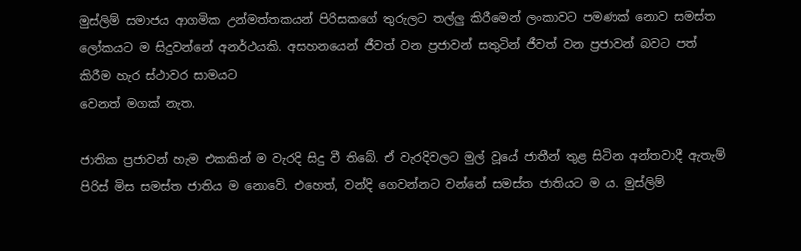මුස්ලිම් සමාජය ආගමික උන්මත්තකයන් පිරිසකගේ තුරුලට තල්ලු කිරීමෙන් ලංකාවට පමණක් නොව සමස්ත ලෝකයට ම සිදුවන්නේ අනර්ථයකි. අසහනයෙන් ජීවත් වන ප්‍ර‍ජාවන් සතුටින් ජීවත් වන ප්‍ර‍ජාවන් බවට පත් කිරීම හැර ස්ථාවර සාමයට
වෙනත් මගක් නැත.

ජාතික ප්‍ර‍ජාවන් හැම එකකින් ම වැරදි සිදු වී තිබේ. ඒ වැරදිවලට මුල් වූයේ ජාතීන් තුළ සිටින අන්තවාදී ඇතැම් පිරිස් මිස සමස්ත ජාතිය ම නොවේ. එහෙත්, වන්දි ගෙවන්නට වන්නේ සමස්ත ජාතියට ම ය. මුස්ලිම්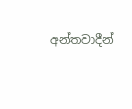අන්තවාදීන්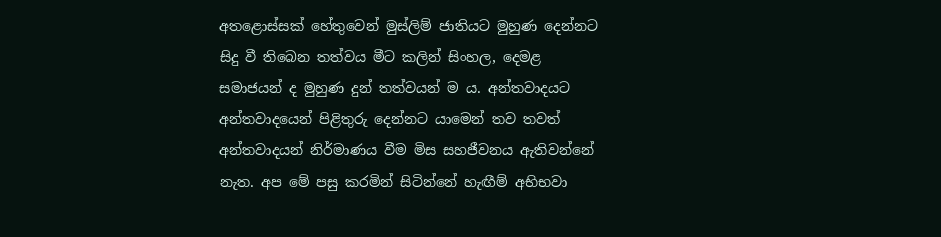අතළොස්සක් හේතුවෙන් මුස්ලිම් ජාතියට මුහුණ දෙන්නට සිදු වී තිබෙන තත්වය මීට කලින් සිංහල, දෙමළ සමාජයන් ද මුහුණ දුන් තත්වයන් ම ය. අන්තවාදයට අන්තවාදයෙන් පිළිතුරු දෙන්නට යාමෙන් තව තවත් අන්තවාදයන් නිර්මාණය වීම මිස සහජීවනය ඇතිවන්නේ නැත. අප මේ පසු කරමින් සිටින්නේ හැඟීම් අභිභවා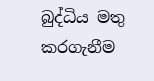බුද්ධිය මතු කරගැනීම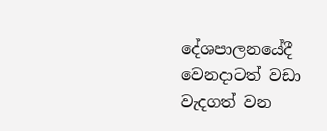දේශපාලනයේදී වෙනදාටත් වඩා වැදගත් වන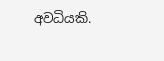අවධියකි.